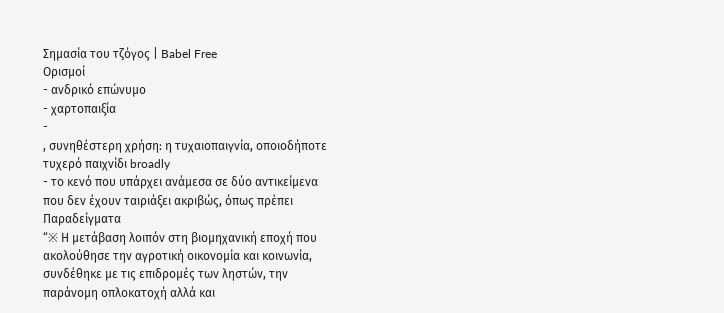Σημασία του τζόγος | Babel Free
Ορισμοί
- ανδρικό επώνυμο
- χαρτοπαιξία
-
, συνηθέστερη χρήση: η τυχαιοπαιγνία, οποιοδήποτε τυχερό παιχνίδι broadly
- το κενό που υπάρχει ανάμεσα σε δύο αντικείμενα που δεν έχουν ταιριάξει ακριβώς, όπως πρέπει
Παραδείγματα
“※ Η μετάβαση λοιπόν στη βιομηχανική εποχή που ακολούθησε την αγροτική οικονομία και κοινωνία, συνδέθηκε με τις επιδρομές των ληστών, την παράνομη οπλοκατοχή αλλά και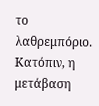το λαθρεμπόριο. Κατόπιν, η μετάβαση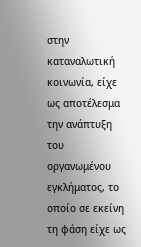στην καταναλωτική κοινωνία, είχε ως αποτέλεσμα την ανάπτυξη του οργανωμένου εγκλήματος, το οποίο σε εκείνη τη φάση είχε ως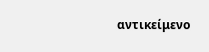αντικείμενο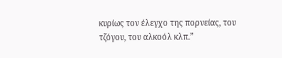κυρίως τον έλεγχο της πορνείας, του τζόγου, του αλκοόλ κλπ.”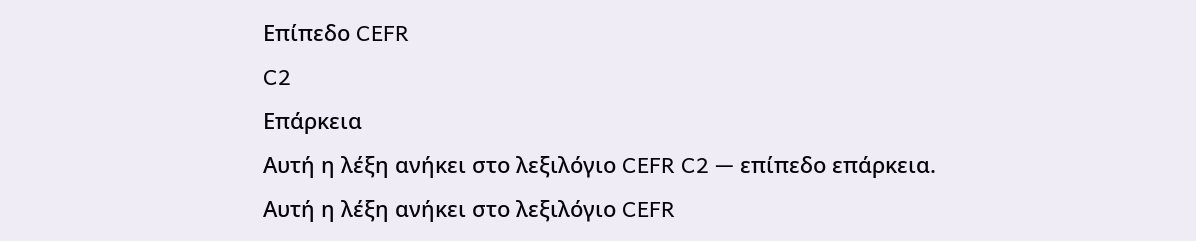Επίπεδο CEFR
C2
Επάρκεια
Αυτή η λέξη ανήκει στο λεξιλόγιο CEFR C2 — επίπεδο επάρκεια.
Αυτή η λέξη ανήκει στο λεξιλόγιο CEFR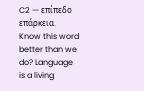C2 — επίπεδο επάρκεια.
Know this word better than we do? Language is a living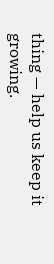thing — help us keep it growing.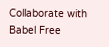Collaborate with Babel Free